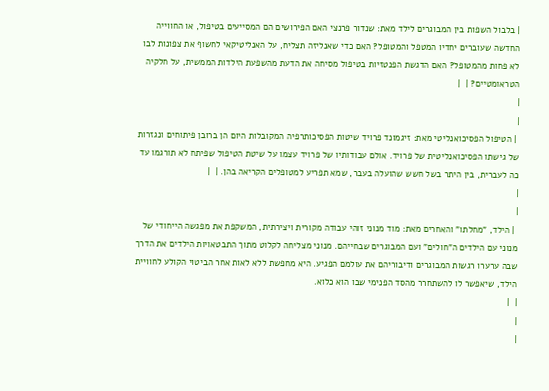| בלבול השפות בין המבוגרים לילד מאת: שנדור פרנצי האם הפירושים הם המסייעים בטיפול, או החווייה החדשה שעוברים יחדיו המטפל והמטופל? האם כדי שאנליזה תצליח, על האנליטיקאי לחשוף את צפונות לבו לא פחות מהמטופל? האם הדגשת הפנטזיות בטיפול מסיחה את הדעת מהשפעת הילדות הממשית, על חלקיה הטראומטיים? |  |
|
|
 | הטיפול הפסיכואנליטי מאת: זיגמונד פרויד שיטות הפסיכותרפיה המקובלות היום הן ברובן פיתוחים ונגזרות של גישתו הפסיכואנליטית של פרויד. אולם עבודותיו של פרויד עצמו על שיטת הטיפול שפיתח לא תורגמו עד כה לעברית, בין היתר בשל חשש שהועלה בעבר, שמא תפריע למטופלים הקריאה בהן. |  |
|
|
 | הילד, "מחלתו" והאחרים מאת: מוד מנוני זוהי עבודה מקורית ויצירתית, המשקפת את מפגשה הייחודי של מנוני עם הילדים ה"חולים" ועם המבוגרים שבחייהם. מנוני מצליחה לקלוט מתוך התבטאויות הילדים את הדרך שבה ערערו רגשות המבוגרים ודיבוריהם את עולמם הפגיע. היא מחפשת ללא לאות אחר הביטוי הקולע לחוויית הילד, שיאפשר לו להשתחרר מהסד הפנימי שבו הוא כלוא.
|  |
|
|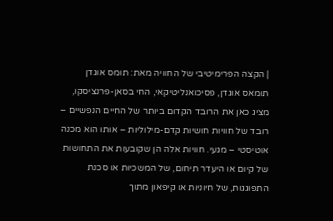| הקצה הפרימיטיבי של החוויה מאת: תומס אוגדן תומאס אוגדן, פסיכואנליטיקאי, החי בסאן-פרנציסקו, מציג כאן את הרובד הקדום ביותר של החיים הנפשיים – רובד של חוויות חושיות קדם-מילוליות – אותו הוא מכנה אוטיסטי – מגעי. חוויות אלה הן שקובעות את התחושות של קיום או היעדר תיחום, של המשכיות או סכנת התפוגגות, של חיוניות או קיפאון מתוך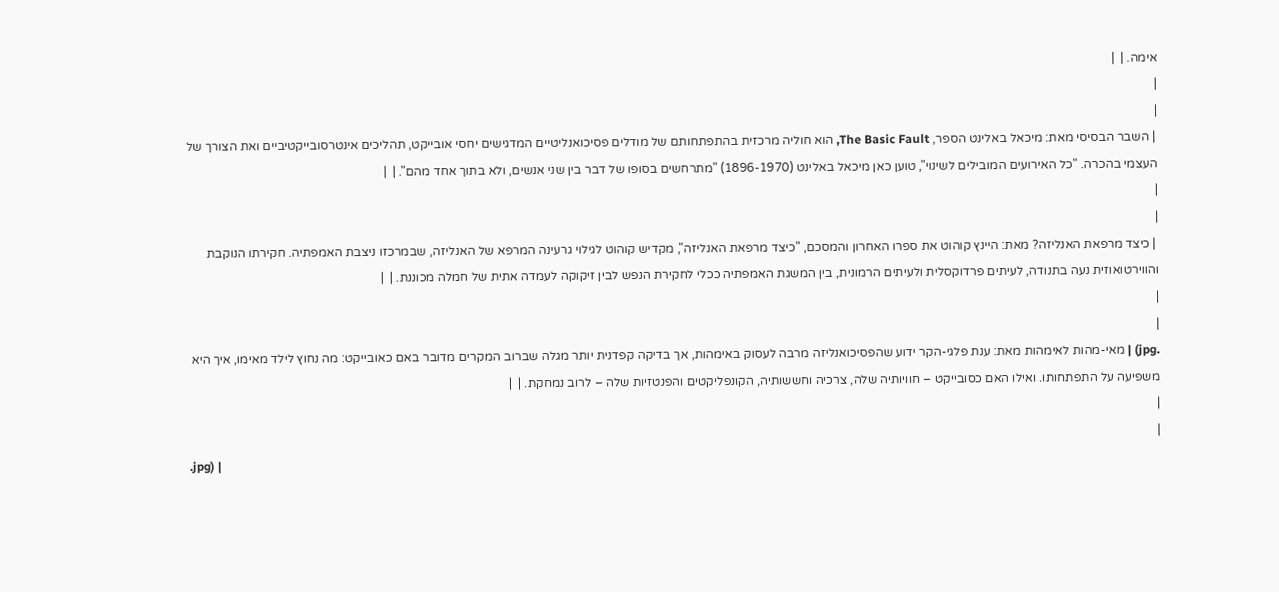אימה. |  |
|
|
 | השבר הבסיסי מאת: מיכאל באלינט הספר, The Basic Fault, הוא חוליה מרכזית בהתפתחותם של מודלים פסיכואנליטיים המדגישים יחסי אובייקט, תהליכים אינטרסובייקטיביים ואת הצורך של העצמי בהכרה. "כל האירועים המובילים לשינוי", טוען כאן מיכאל באלינט (1896-1970) "מתרחשים בסופו של דבר בין שני אנשים, ולא בתוך אחד מהם". |  |
|
|
 | כיצד מרפאת האנליזה? מאת: היינץ קוהוט את ספרו האחרון והמסכם, "כיצד מרפאת האנליזה", מקדיש קוהוט לגילוי גרעינה המרפא של האנליזה, שבמרכזו ניצבת האמפתיה. חקירתו הנוקבת והווירטואוזית נעה בתנודה, לעיתים פרדוקסלית ולעיתים הרמונית, בין המשגת האמפתיה ככלי לחקירת הנפש לבין זיקוקה לעמדה אתית של חמלה מכוננת. |  |
|
|
.jpg) | מאי-מהות לאימהות מאת: ענת פלגי-הקר ידוע שהפסיכואנליזה מרבה לעסוק באימהות, אך בדיקה קפדנית יותר מגלה שברוב המקרים מדובר באם כאובייקט: מה נחוץ לילד מאימו, איך היא משפיעה על התפתחותו. ואילו האם כסובייקט – חוויותיה שלה, צרכיה וחששותיה, הקונפליקטים והפנטזיות שלה – לרוב נמחקת. |  |
|
|
.jpg) |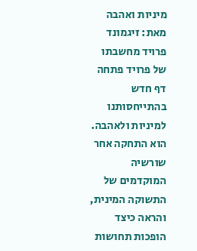מיניות ואהבה מאת: זיגמונד פרויד מחשבתו של פרויד פתחה דף חדש בהתייחסותנו למיניות ולאהבה. הוא התחקה אחר שורשיה המוקדמים של התשוקה המינית, והראה כיצד הופכות תחושות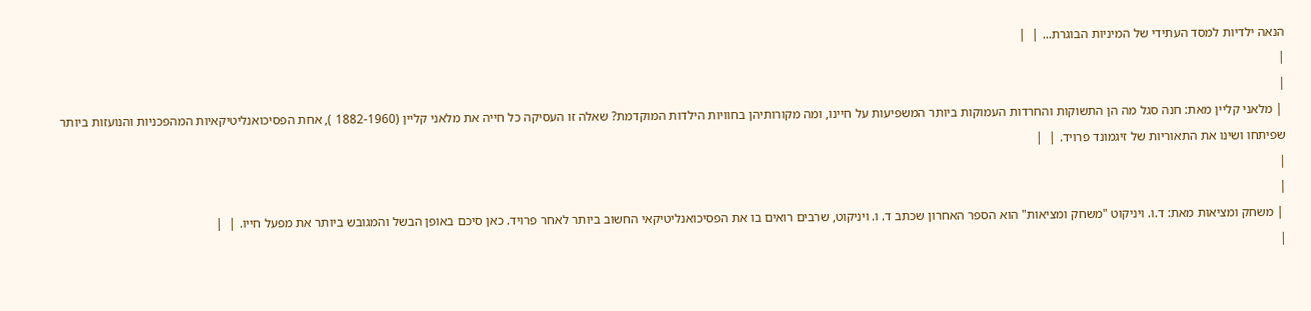הנאה ילדיות למסד העתידי של המיניות הבוגרת... |  |
|
|
 | מלאני קליין מאת: חנה סגל מה הן התשוקות והחרדות העמוקות ביותר המשפיעות על חיינו, ומה מקורותיהן בחוויות הילדות המוקדמת? שאלה זו העסיקה כל חייה את מלאני קליין (1882-1960 ), אחת הפסיכואנליטיקאיות המהפכניות והנועזות ביותר שפיתחו ושינו את התאוריות של זיגמונד פרויד. |  |
|
|
 | משחק ומציאות מאת: ד.ו. ויניקוט "משחק ומציאות" הוא הספר האחרון שכתב ד. ו. ויניקוט, שרבים רואים בו את הפסיכואנליטיקאי החשוב ביותר לאחר פרויד. כאן סיכם באופן הבשל והמגובש ביותר את מפעל חייו. |  |
|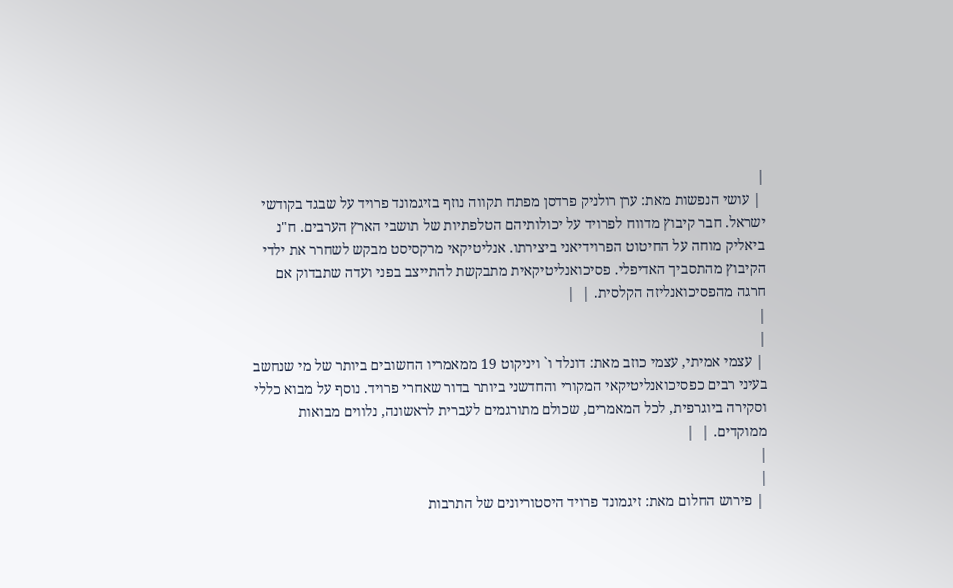|
 | עושי הנפשות מאת: ערן רולניק פרדסן מפתח תקווה נוזף בזיגמונד פרויד על שבגד בקודשי ישראל. חבר קיבוץ מדווח לפרויד על יכולותיהם הטלפתיות של תושבי הארץ הערבים. ח"נ ביאליק מוחה על החיטוט הפרוידיאני ביצירתו. אנליטיקאי מרקסיסט מבקש לשחרר את ילדי הקיבוץ מהתסביך האדיפלי. פסיכואנליטיקאית מתבקשת להתייצב בפני ועדה שתבדוק אם חרגה מהפסיכואנליזה הקלסית. |  |
|
|
 | עצמי אמיתי, עצמי כוזב מאת: דונלד ו` ויניקוט 19 ממאמריו החשובים ביותר של מי שנחשב בעיני רבים כפסיכואנליטיקאי המקורי והחדשני ביותר בדור שאחרי פרויד. נוסף על מבוא כללי וסקירה ביוגרפית, לכל המאמרים, שכולם מתורגמים לעברית לראשונה, נלווים מבואות ממוקדים. |  |
|
|
 | פירוש החלום מאת: זיגמונד פרויד היסטוריונים של התרבות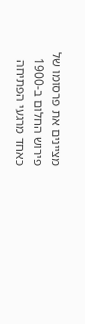מציינים את פרסומו של פירוש החלום ב-1900 כאחד מרגעי הפתיחה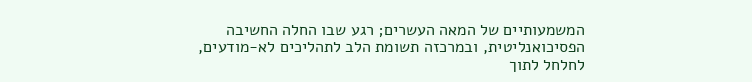המשמעותיים של המאה העשרים; רגע שבו החלה החשיבה הפסיכואנליטית, ובמרכזה תשומת הלב לתהליכים לא-מודעים, לחלחל לתוך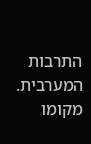התרבות המערבית. מקומו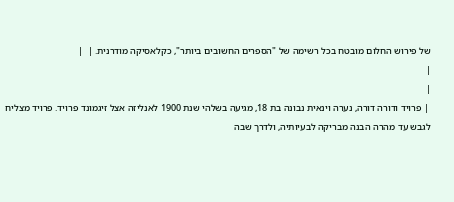של פירוש החלום מובטח בכל רשימה של "הספרים החשובים ביותר", כקלאסיקה מודרנית. |  |
|
|
 | פרויד ודורה דורה, נערה וינאית נבונה בת 18, מגיעה בשלהי שנת 1900 לאנליזה אצל זיגמונד פרויד. פרויד מצליח לגבש עד מהרה הבנה מבריקה לבעיותיה, ולדרך שבה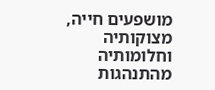מושפעים חייה, מצוקותיה וחלומותיה מהתנהגות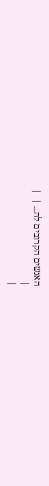האנשים הקרובים לה... |  |
|
|